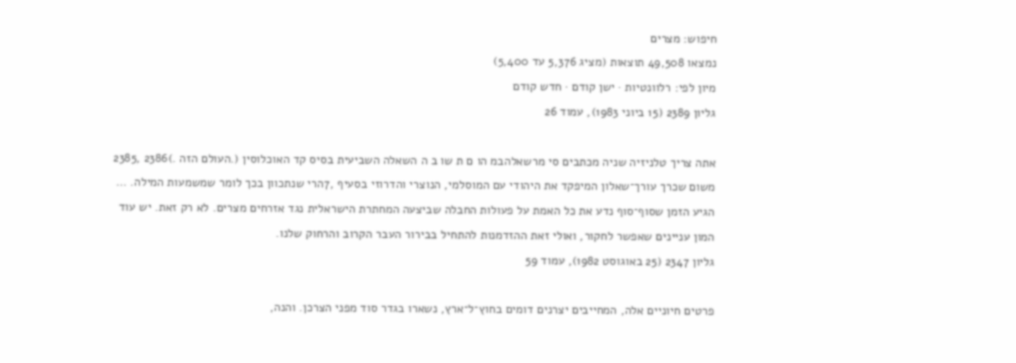חיפוש: מצרים
נמצאו 49,508 תוצאות (מציג 5,376 עד 5,400)
מיון לפי: רלוונטיות · ישן קודם · חדש קודם
גליון 2389 (15 ביוני 1983), עמוד 26

אתה צריך טלניזיה שניה מכתבים סי מרשאלהבמ הו ם ת שו ב ה השאלה השביעית בסיס קד האוכלוסין (.העולם הזה .)2386 ,2385 משום שכרך עורך־שאלון המיפקד את היהודי עם המוסלמי, הנוצרי והדרוזי בסעיף ,7הרי שנתכוון בכך לומר שמשמעות המילה. … הגיע הזמן שסוף־סוף נדע את כל האמת על פעולות החבלה שביצעה המחתרת הישראלית נגד אזרחים מצרים. לא רק זאת. יש עוד המון עניינים שאפשר לחקור, ואולי זאת ההזדמנות להתחיל בבירור העבר הקרוב והרחוק שלנו.
גליון 2347 (25 באוגוסט 1982), עמוד 59

פרטים חיוניים אלה, המחייבים יצרנים דומים בחוץ־ל־ארץ, נשארו בגדר סוד מפני הצרכן. והנה,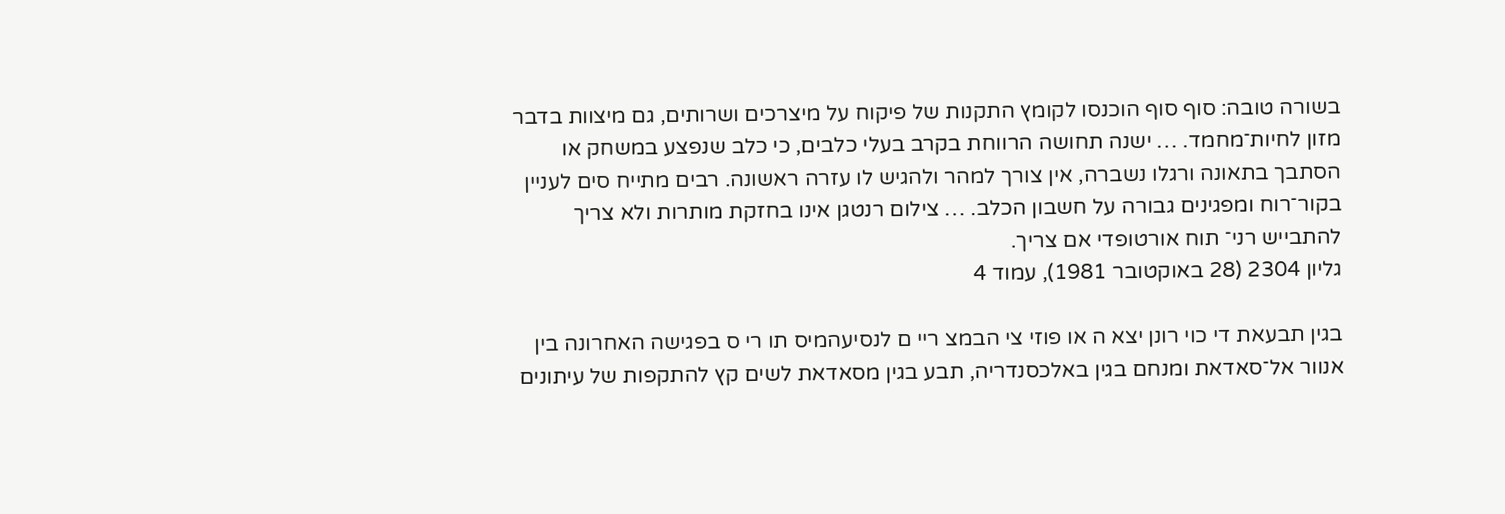בשורה טובה: סוף סוף הוכנסו לקומץ התקנות של פיקוח על מיצרכים ושרותים, גם מיצוות בדבר מזון לחיות־מחמד. … ישנה תחושה הרווחת בקרב בעלי כלבים, כי כלב שנפצע במשחק או הסתבך בתאונה ורגלו נשברה, אין צורך למהר ולהגיש לו עזרה ראשונה. רבים מתייח סים לעניין בקור־רוח ומפגינים גבורה על חשבון הכלב. … צילום רנטגן אינו בחזקת מותרות ולא צריך להתבייש רני־ תוח אורטופדי אם צריך.
גליון 2304 (28 באוקטובר 1981), עמוד 4

בגין תבעאת די כוי רונן יצא ה או פוזי צי הבמצ ריי ם לנסיעהמיס תו רי ס בפגישה האחרונה בין אנוור אל־סאדאת ומנחם בגין באלכסנדריה, תבע בגין מסאדאת לשים קץ להתקפות של עיתונים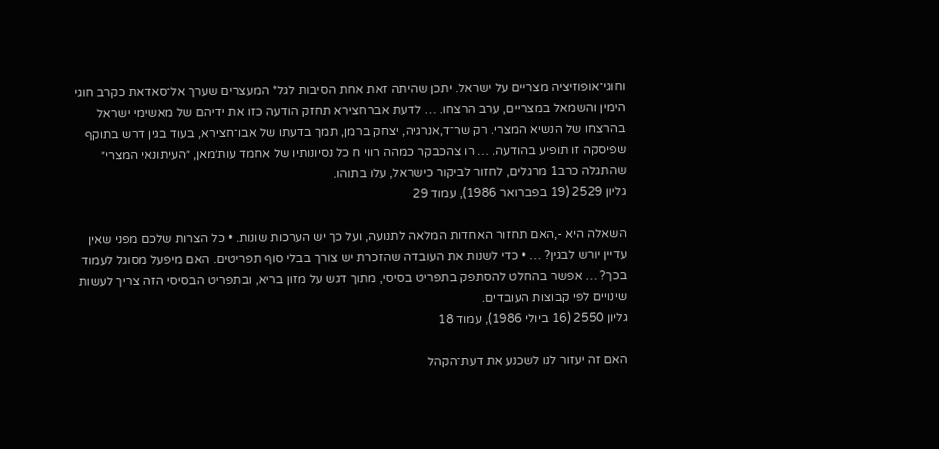וחוגי־אופוזיציה מצריים על ישראל. יתכן שהיתה זאת אחת הסיבות לגל* המעצרים שערך אל־סאדאת כקרב חוגי הימין והשמאל במצריים, ערב הרצחו. … לדעת אברחצירא תחזק הודעה כזו את ידיהם של מאשימי ישראל בהרצחו של הנשיא המצרי. רק שר־ד,אנרגיה, יצחק ברמן, תמך בדעתו של אבו־חצירא, בעוד בגין דרש בתוקף שפיסקה זו תופיע בהודעה. … רו צהכבקר כמהה רווי ח כל נסיונותיו של אחמד עות׳מאן, ״העיתונאי המצרי״ שהתגלה כרב1 מרגלים, לחזור לביקור כישראל, עלו בתוהו.
גליון 2529 (19 בפברואר 1986), עמוד 29

השאלה היא -,האם תחזור האחדות המלאה לתנועה, ועל כך יש הערכות שונות. • כל הצרות שלכם מפני שאין עדיין יורש לבגין? … • כדי לשנות את העובדה שהזכרת יש צורך בבלי סוף תפריטים. האם מיפעל מסוגל לעמוד בכך? … אפשר בהחלט להסתפק בתפריט בסיסי, מתוך דגש על מזון בריא, ובתפריט הבסיסי הזה צריך לעשות שינויים לפי קבוצות העובדים.
גליון 2550 (16 ביולי 1986), עמוד 18

האם זה יעזור לנו לשכנע את דעת־הקהל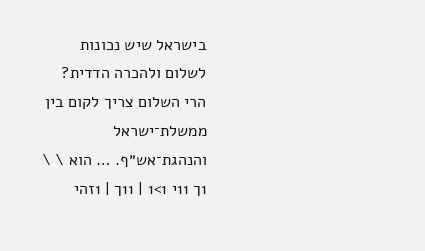בישראל שיש נכונות לשלום ולהכרה הדדית? הרי השלום צריך לקום בין ממשלת־ישראל והנהגת־אש״ף. … הוא \ \ 1ך 11י 1>1 | 11ך | 1זהי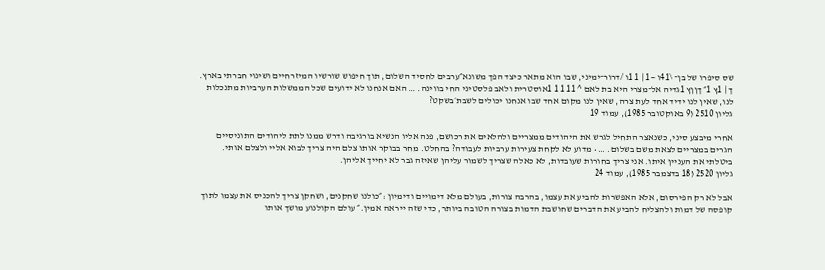שס סיפרו של בן־ \41ו —1 | 1 1ו /דרור־ימיני, שבו הוא מתאר כיצד הפך משונא״ערבים לחסיד השלום, תוך חיפוש שורשיו המיזרחיים ושינוי חברתי בארץ. ך | 1ץ 1״ ךןןץ 1גדיה אל־מצרי היא בת לאם ^ 11 1 1 1אוסטרית ולאב פלסטיני החי בווינה. … האם אנחנו לא ידועים שכל הממשלות הערביות מתנכלות לנו, שאין לנו ידיד אחד לעת צרה, שאין לנו מקום אחד שבו אנחנו יכולים לשבת׳בשקט?
גליון 2510 (9 באוקטובר 1985), עמוד 19

אחרי מיבצע סיני, כשנאצר התחיל לגרש את היהודים ממצריים ולהלאים את רכושם, פנה אליו הנשיא בורגיבה ודרש ממנו לתת ליהודים התוניסיים הגרים במצריים לצאת משם בשלום. … • מדוע לא לקחת צעירות ערביות לעבודה? בהחלט. מחר בבוקר אותו צלם היה צריך לבוא אליי ולצלם אותי. ביטלתי את העניין איתו. אני צריך בחורות שעובדות, לא כאלה שצריך לשמור עליהן שאיזה גבר לא יחייך אליהן.
גליון 2520 (18 בדצמבר 1985), עמוד 24

אבל לא רק הפירסום, אלא האפשרות להביע את עצמו, בהרבה צורות, בעולם מלא דימויים ודימיון :״כולנו שחקנים, ושחקן צריך להכניס את עצמו לתוך קופסה של דמות ולהצליח להביע את הדברים שחושבת הדמות בצורה הטובה ביותר, כדי שזה ייראה אמין.״ עולם הקולנוע מושך אותו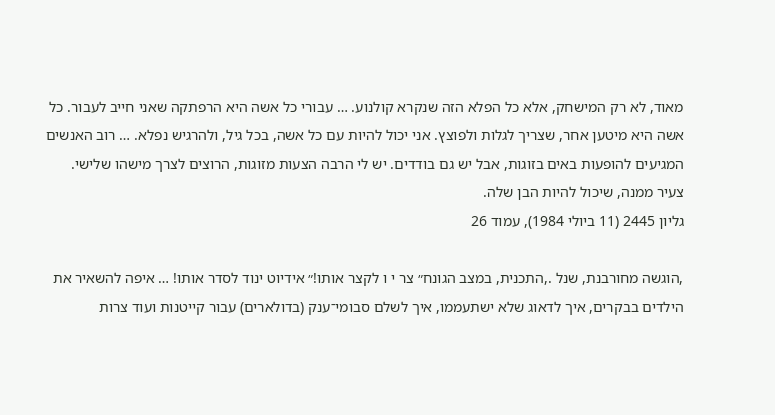מאוד, לא רק המישחק, אלא כל הפלא הזה שנקרא קולנוע. … עבורי כל אשה היא הרפתקה שאני חייב לעבור. כל אשה היא מיטען אחר, שצריך לגלות ולפוצץ. אני יכול להיות עם כל אשה, בכל גיל, ולהרגיש נפלא. … רוב האנשים המגיעים להופעות באים בזוגות, אבל יש גם בודדים. יש לי הרבה הצעות מזוגות, הרוצים לצרך מישהו שלישי. צעיר ממנה, שיכול להיות הבן שלה.
גליון 2445 (11 ביולי 1984), עמוד 26

,הוגשה מחורבנת, שנל .,התכנית, במצב הגונח״ צר י ו לקצר אותו!״ אידיוט ינוד לסדר אותו! … איפה להשאיר את הילדים בבקרים, איך לדאוג שלא ישתעממו, איך לשלם סבומי־ענק (בדולארים) עבור קייטנות ועוד צרות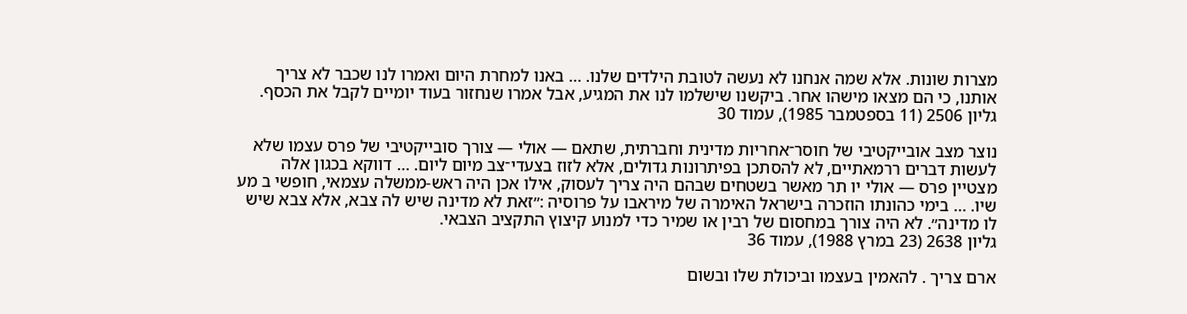מצרות שונות. אלא שמה אנחנו לא נעשה לטובת הילדים שלנו. … באנו למחרת היום ואמרו לנו שכבר לא צריך אותנו, כי הם מצאו מישהו אחר. ביקשנו שישלמו לנו את המגיע, אבל אמרו שנחזור בעוד יומיים לקבל את הכסף.
גליון 2506 (11 בספטמבר 1985), עמוד 30

נוצר מצב אובייקטיבי של חוסר־אחריות מדינית וחברתית, שתאם — אולי — צורך סובייקטיבי של פרס עצמו שלא לעשות דברים ררמאתיים, לא להסתכן בפיתרונות גדולים, אלא לזוז בצעדי־צב מיום ליום. … דווקא בכגון אלה מצטיין פרס — אולי יו תר מאשר בשטחים שבהם היה צריך לעסוק, אילו אכן היה ראש-ממשלה עצמאי, חופשי ב מע שיו. … בימי כהונתו הוזכרה בישראל האימרה של מיראבו על פרוסיה :״זאת לא מדינה שיש לה צבא, אלא צבא שיש לו מדינה״. לא היה צורך במחסום של רבין או שמיר כדי למנוע קיצוץ התקציב הצבאי.
גליון 2638 (23 במרץ 1988), עמוד 36

ארם צריך . להאמין בעצמו וביכולת שלו ובשום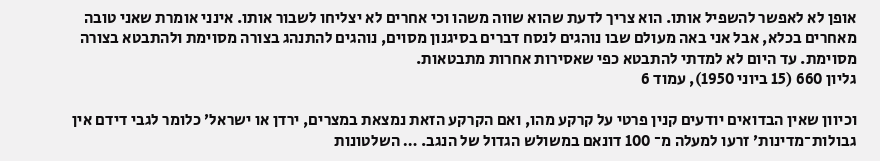אופן לא לאפשר להשפיל אותו. הוא צריך לדעת שהוא שווה משהו וכי אחרים לא יצליחו לשבור אותו. אינני אומרת שאני טובה מאחרים בכלא, אבל אני באה מעולם שבו נוהגים לנסח דברים בסיגנון מסוים, נוהגים להתנהג בצורה מסוימת ולהתבטא בצורה מסוימת. עד היום לא למדתי להתבטא כפי שאסירות אחרות מתבטאות.
גליון 660 (15 ביוני 1950), עמוד 6

וכיוון שאין הבדואים יודעים קנין פרטי על קרקע מהו, ואם הקרקע הזאת נמצאת במצרים, ירדן או ישראל׳ כלומר לגבי דידם אין גבולות־מדינות׳ זרעו למעלה מ־ 100 דונאם במשולש הגדול של הנגב. … השלטונות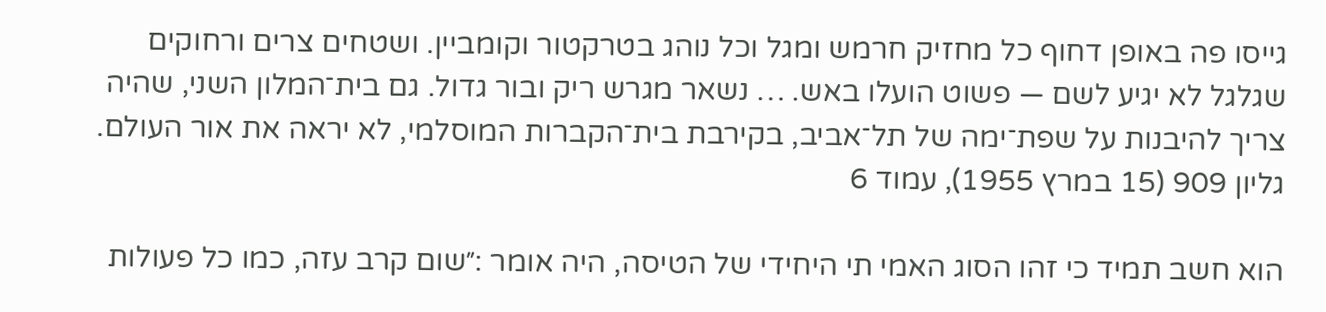גייסו פה באופן דחוף כל מחזיק חרמש ומגל וכל נוהג בטרקטור וקומביין. ושטחים צרים ורחוקים שגלגל לא יגיע לשם — פשוט הועלו באש. … נשאר מגרש ריק ובור גדול. גם בית־המלון השני, שהיה צריך להיבנות על שפת־ימה של תל־אביב, בקירבת בית־הקברות המוסלמי, לא יראה את אור העולם.
גליון 909 (15 במרץ 1955), עמוד 6

הוא חשב תמיד כי זהו הסוג האמי תי היחידי של הטיסה, היה אומר :״שום קרב עזה, כמו כל פעולות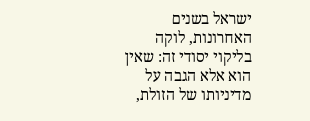ישראל בשנים האחרונות, לוקה בליקוי יסודי זה: שאין הוא אלא הגבה על מדיניותו של הזולת,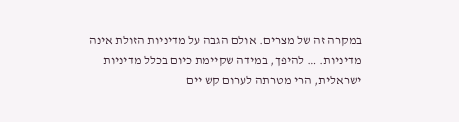במקרה זה של מצרים. אולם הגבה על מדיניות הזולת אינה מדיניות. … להיפך, במידה שקיימת כיום בכלל מדיניות ישראלית, הרי מטרתה לערום קש יים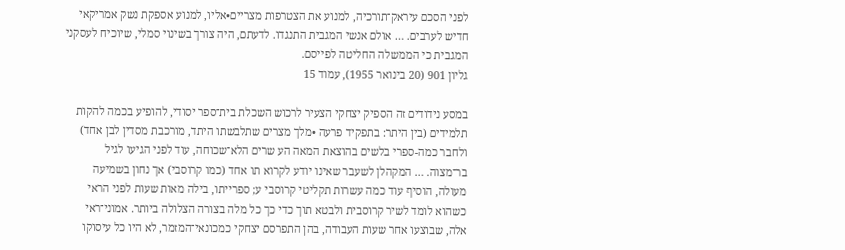לפני הסכם עיראק־תורכיה, למנוע את הצטרפות מצריים•אליו, למנוע אספקת נשק אמריקאי חדיש לערבים. … אולם אנשי המגבית התנגדו. לדעתם, היה צורך בשינוי סמלי, שיוכיח לעסקני המגבית כי הממשלה החליטה לפייסם.
גליון 901 (20 בינואר 1955), עמוד 15

במסע נידודים זה הספיק יצחקי הצעיר לרכוש השכלת בית־ספר יסודי, להופיע בכמה להקות תלמידים (בין היתר: בתפקיד פרעה •מלך מצרים שתלבשתו היתד, מורכבת מסדין לבן אחד) ולחבר כמה-ספרי בלשים בהוצאת המאה הע שרים הלא־שכוחה, עוד לפני הגיעו לגיל בר־מצוה. … המקהלן לשעבר שאינו יודע לקרוא תו אחד (כמו קרוסבי) אך נחון בשמיעה מעולה, הוסיף עוד כמה עשרות תקליטי קרוסבי ע; ספרייתו, בילה מאות שעות לפני הראי כשהוא לומד לשיר קרוסבית ולבטא תוך כדי כך כל מלה בצורה הצלולה ביותר. אמוני־ראי אלה, שבוצעו אחר שעות העבודה, בהן התפרסם יצחקי כמכונאי־המזמר, לא היו כל עיסוקו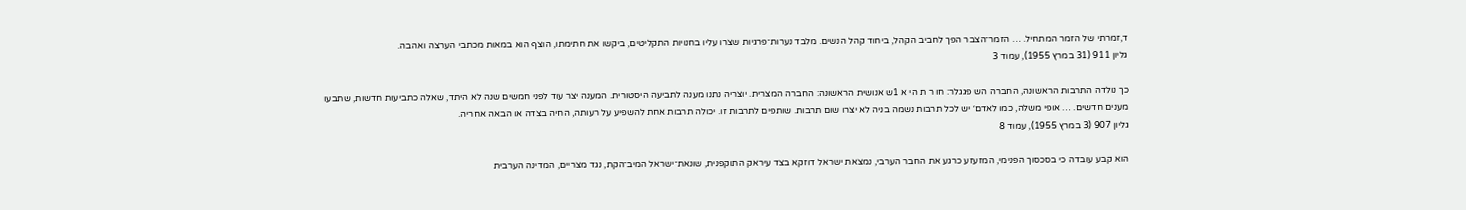ד,זמרתי של הזמר המתחיל. … הזמר־הצבר הפך לחביב הקהל, ביחוד קהל הנשים. מלבד נערות־פרגיות שצרו עליו בחנויות התקליטים, ביקשו את חתימתו, הוצף הוא במאות מכתבי הערצה ואהבה.
גליון 911 (31 במרץ 1955), עמוד 3

כך נולדה התרבות הראשונה, החברה הש פגגלר: חו ר ת הי א 1ש אנושית הראשונה: החברה המצרית. יוצריה נתנו מענה לתביעה היסטורית. המענה יצר עוד לפני חמשים שנה לא היתד, שאלה כתביעות חדשות, שתבעו מענים חדשים. … אופי משלה, כמו לאדם׳ יש לכל תרבות נשמה בניה לא יצרו שום תרבות. שותפים לתרבות זו. יכולה תרבות אחת להשפיע על רעותה, החיה בצדה או הבאה אחריה.
גליון 907 (3 במרץ 1955), עמוד 8

הוא קבע עובדה כי בסכסוך הפנימי, המזעזע כרגע את החבר הערבי, נמצאת ישראל דוזקא בצד עיראק התוקפנית, שונאת־ישראל המיב־הקת, נגד מצריים, המדינה הערבית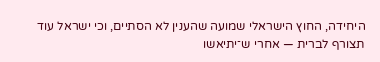היחידה, החוץ הישראלי שמועה שהענין לא הסתיים, וכי ישראל עוד תצורף לברית — אחרי ש־יתיאשו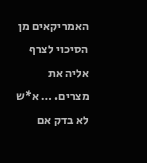האמריקאים מן הסיכוי לצרף אליה את מצרים. … א*ש לא בדק אם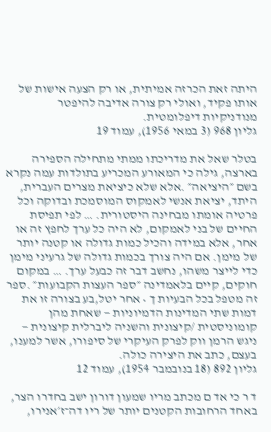היתה זאת הכרזה אמיתית, או רק הצעה אישות של אותו פקיד, ואולי רק צורה אדיבה להיפטר מנודניקיות דיפלומטית.
גליון 968 (3 במאי 1956), עמוד 19

בטלר שאל את מדריכתו ממתי מתחילה הספירה בארצה, גילה כי המאורע המכריע בתולדות עמה נקרא בשם ״היציאה״ .אלא שלא כיציאת מצרים העברית, היתד, יציאת אנשי לאמקוס המוסמכת ובדוקה וכל פרטיה אומתו מבחינה היסטורית. … לפי תפיסת החיים של בני לאמקום, לא היה כל ערך לחפץ זה או אחר, אלא במידה והכיל כמות גדולה או קטנה יותר של מימן. אם היה צורך בכמות גדולה של גרעיני מימן כדי לייצר משהו, נחשב דבר זה כבעל ערך. … במקום חוקים, קיים בלאמדינה ״ספר העצות הקבועות״ .ספר זה מטפל בכל הבעיות ך • אחר יטל,בע בצורה זו את דמות שתי המדינות הדמיוניות — שאחת מהן קומוניסטית /קיצונית והשניה ליברלית קיצונית — ניגש הרמן ווק לפרק העיקרי של סיפורו, אשר למענו, בעצם, כתב את היצירה כולה.
גליון 892 (18 בנובמבר 1954), עמוד 12

ד ר כי אד ם מכתב מריו שמעון דורון ישב בחדרו הצר, באחד הרחובות הקטנים יותר של ריו דה־ז׳אנירו,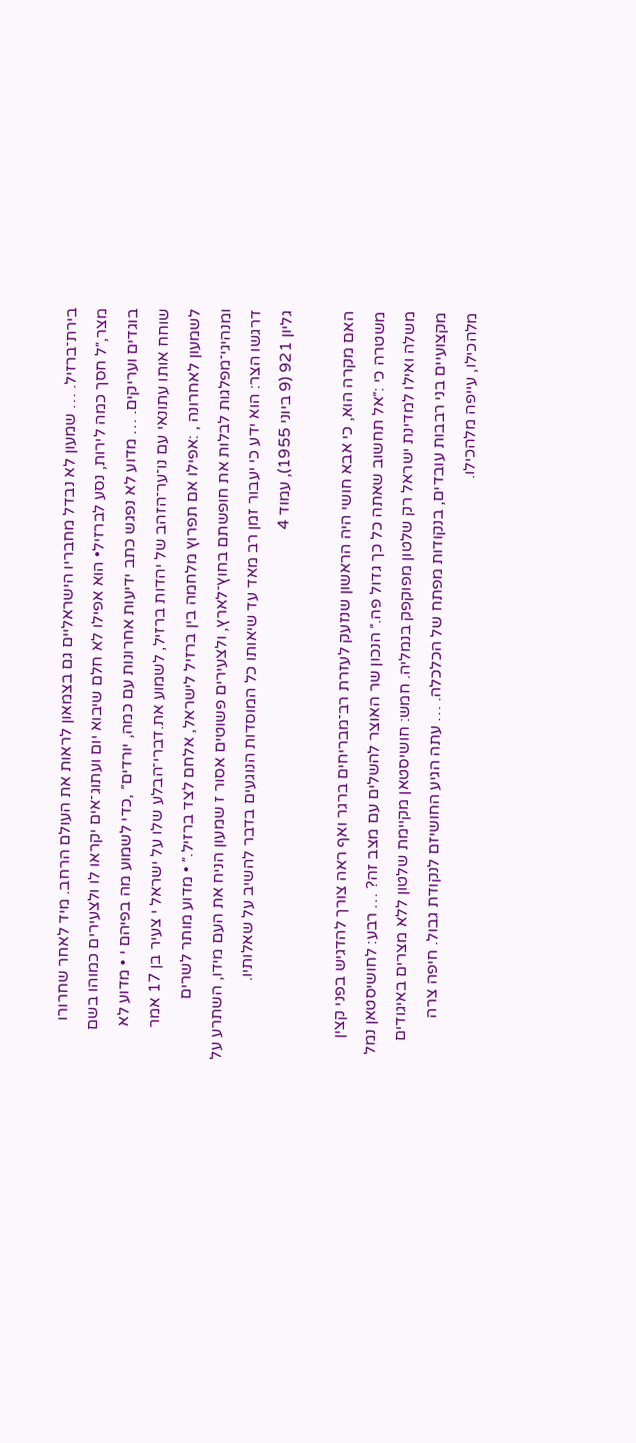בירת־ברזיל. … שמעון לא נבדל מחבריו הישראליים גם בצמאון לראות את העולם הרחב. מיד לאחר שחרורו מצר,״ל חסך כמה לירות, נסע לברזיל• הוא אפילו לא חלם שיבוא יום ועתוג־אים יקראו לו ולצעירים כמוהו בשם בוגדים ועריקים. … מדוע לא נפגש כתב ידיעות אחרונות עם כמה, יורדים״ ,כדי לשמוע מה בפיהם י • מדוע לא שוחח אותו עתונאי עם נו־ער־הזהב של יהדות ברזיל, לשמוע את.דברי־הבלע שלו על ישראל י צעיר בן 17 אמר לשמעון לאחרונה , :אפילו אם תפרוץ מלחמה בין ברזיל לישראל, אלחם לצד ברזיל.״ • מדוע מותר לשרים ומנהיגי־מפלגות לבלות את חופשתם בחוץ־לארץ, ולצעירים פשוטים אסור ז שמעון הניח את העם מידו, השתרע על דרגשו הצר: הוא ידע כי יעבור זמן רב מאד עד שיאותו כל המוסדות הנוגעים בדבר להשיב על שאלותיו.
גליון 921 (9 ביוני 1955), עמוד 4

האם מקרה הוא, כי אבא חושי היה הראשון שנזעק לעזרת רב־מבריחים ברגר ואף ראה צורך להדגיש בפני קצין משטרה כי :״אל תחשוב שאתה כל כך גדול פה.״ הנכון שר האוצר להשלים עם מצב זה? … רבע: לחושיסטאן נמל משלה ואילו למדינת ישראל רק שלטון מפוקפק בנמליה. חמש: חושיסטאן מקיימת שלטון ללא מצרים באיגודים מקצועיים בני רבבות עובדים, בנקודות מפתח של הכלכלה. … עתה הגיע החושיזם לנקודת גבול. חיפה צרה מלהכילו, עייפה מלהכילו.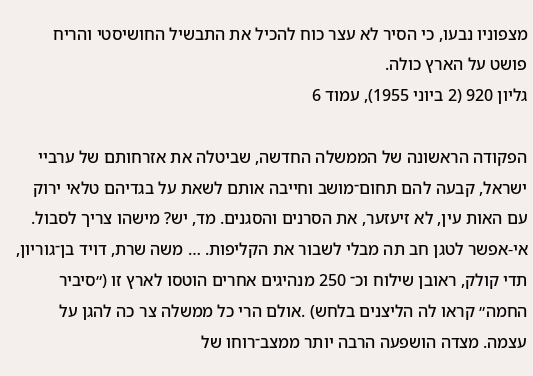מצפוניו נבעו, כי הסיר לא עצר כוח להכיל את התבשיל החושיסטי והריח פושט על הארץ כולה.
גליון 920 (2 ביוני 1955), עמוד 6

הפקודה הראשונה של הממשלה החדשה, שביטלה את אזרחותם של ערביי ישראל, קבעה להם תחום־מושב וחייבה אותם לשאת על בגדיהם טלאי ירוק עם האות עין, לא זיעזער, את הסרנים והסגנים. מד, יש? מישהו צריך לסבול. אי-אפשר לטגן חב תה מבלי לשבור את הקליפות. … משה שרת, דויד בן־גוריון, תדי קולק, ראובן שילוח וכ־ 250 מנהיגים אחרים הוטסו לארץ זו (״סיביר החמה״ קראו לה הליצנים בלחש) .אולם הרי כל ממשלה צר כה להגן על עצמה. מצדה הושפעה הרבה יותר ממצב־רוחו של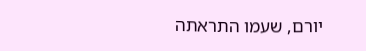יורם, שעמו התראתה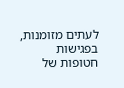לעתים מזומנות, בפגישות חטופות של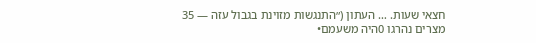חצאי שעות. … העתון (״התנגשות מזוינת בגבול עזה — 35 מצרים נהרגו 0היה משעמם•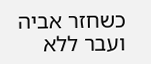כשחזר אביה ועבר ללא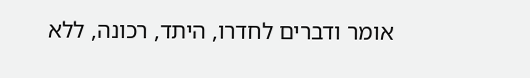אומר ודברים לחדרו, היתד, רכונה, ללא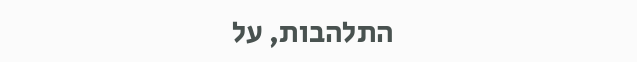התלהבות, על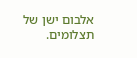אלבום ישן של תצלומים.